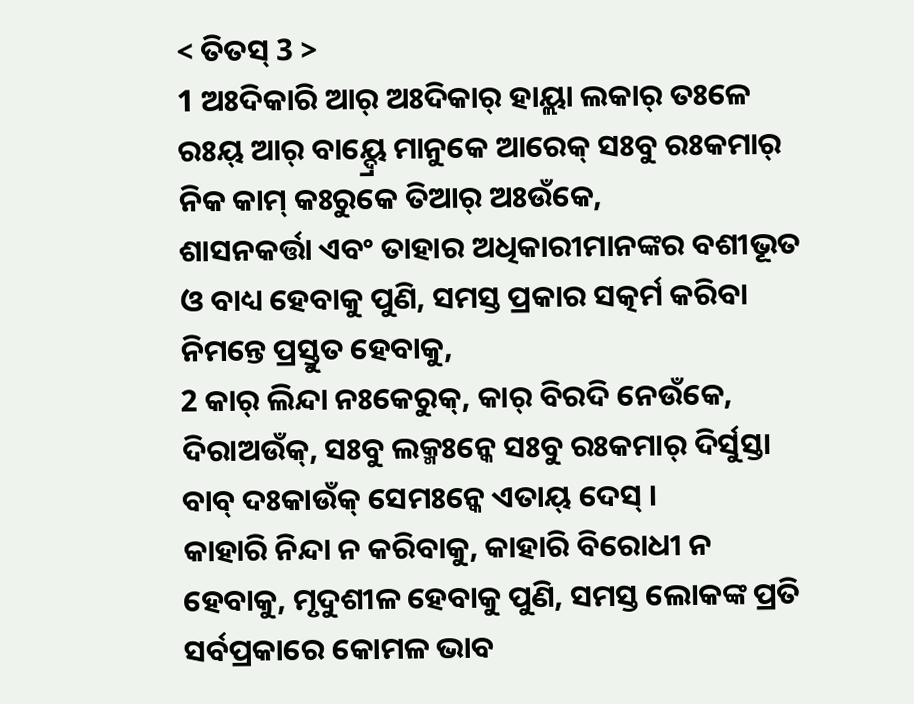< ତିତସ୍ 3 >
1 ଅଃଦିକାରି ଆର୍ ଅଃଦିକାର୍ ହାୟ୍ଲା ଲକାର୍ ତଃଳେ ରଃୟ୍ ଆର୍ ବାୟ୍ଦ୍ରେ ମାନୁକେ ଆରେକ୍ ସଃବୁ ରଃକମାର୍ ନିକ କାମ୍ କଃରୁକେ ତିଆର୍ ଅଃଉଁକେ,
ଶାସନକର୍ତ୍ତା ଏବଂ ତାହାର ଅଧିକାରୀମାନଙ୍କର ବଶୀଭୂତ ଓ ବାଧ୍ୟ ହେବାକୁ ପୁଣି, ସମସ୍ତ ପ୍ରକାର ସତ୍କର୍ମ କରିବା ନିମନ୍ତେ ପ୍ରସ୍ତୁତ ହେବାକୁ,
2 କାର୍ ଲିନ୍ଦା ନଃକେରୁକ୍, କାର୍ ବିରଦି ନେଉଁକେ, ଦିରାଅଉଁକ୍, ସଃବୁ ଲକ୍ମଃନ୍କେ ସଃବୁ ରଃକମାର୍ ଦିର୍ସୁସ୍ତା ବାବ୍ ଦଃକାଉଁକ୍ ସେମଃନ୍କେ ଏତାୟ୍ ଦେସ୍ ।
କାହାରି ନିନ୍ଦା ନ କରିବାକୁ, କାହାରି ବିରୋଧୀ ନ ହେବାକୁ, ମୃଦୁଶୀଳ ହେବାକୁ ପୁଣି, ସମସ୍ତ ଲୋକଙ୍କ ପ୍ରତି ସର୍ବପ୍ରକାରେ କୋମଳ ଭାବ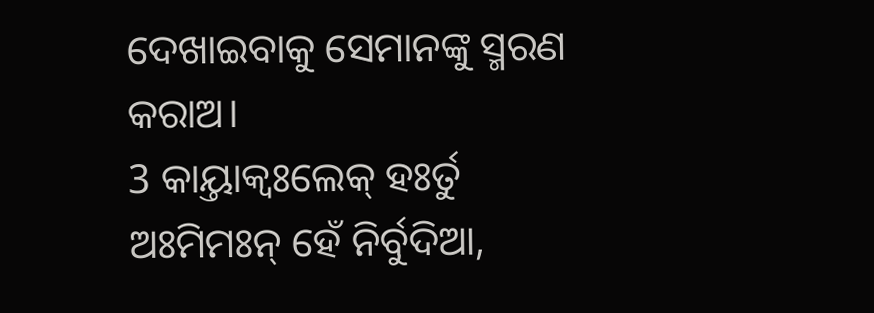ଦେଖାଇବାକୁ ସେମାନଙ୍କୁ ସ୍ମରଣ କରାଅ।
3 କାୟ୍ତାକ୍ବଃଲେକ୍ ହଃର୍ତୁ ଅଃମିମଃନ୍ ହେଁ ନିର୍ବୁଦିଆ,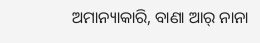ଅମାନ୍ୟାକାରି, ବାଣା ଆର୍ ନାନା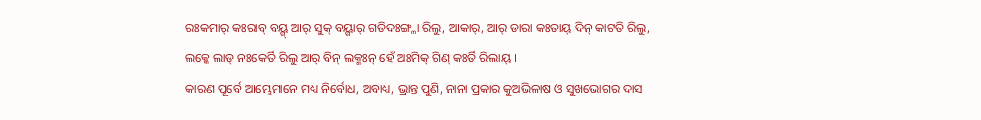ରଃକମାର୍ କଃରାବ୍ ବୟ୍ଗ୍ ଆର୍ ସୁକ୍ ବୟ୍ଗାର୍ ଗତିଦଃଙ୍ଗ୍ଳା ରିଲୁ, ଆକାର୍, ଆର୍ ଡାରା କଃତାୟ୍ ଦିନ୍ କାଟତି ରିଲୁ, ଲକ୍କେ ଲାଡ୍ ନଃକେର୍ତି ରିଲୁ ଆର୍ ବିନ୍ ଲକ୍ମଃନ୍ ହେଁ ଅଃମିକ୍ ଗିଣ୍ କଃର୍ତି ରିଲାୟ୍ ।
କାରଣ ପୂର୍ବେ ଆମ୍ଭେମାନେ ମଧ୍ୟ ନିର୍ବୋଧ, ଅବାଧ୍ୟ, ଭ୍ରାନ୍ତ ପୁଣି, ନାନା ପ୍ରକାର କୁଅଭିଳାଷ ଓ ସୁଖଭୋଗର ଦାସ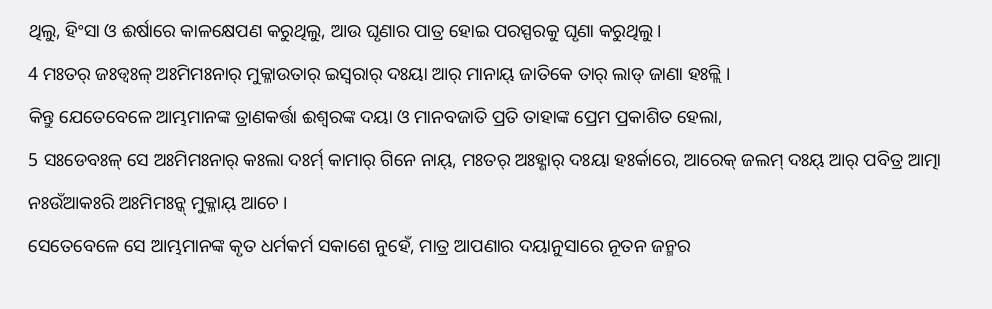ଥିଲୁ, ହିଂସା ଓ ଈର୍ଷାରେ କାଳକ୍ଷେପଣ କରୁଥିଲୁ, ଆଉ ଘୃଣାର ପାତ୍ର ହୋଇ ପରସ୍ପରକୁ ଘୃଣା କରୁଥିଲୁ।
4 ମଃତର୍ ଜଃଡ୍ବଃଳ୍ ଅଃମିମଃନାର୍ ମୁକ୍ଳାଉତାର୍ ଇସ୍ୱରାର୍ ଦଃୟା ଆର୍ ମାନାୟ୍ ଜାତିକେ ତାର୍ ଲାଡ୍ ଜାଣା ହଃଳ୍ଲି ।
କିନ୍ତୁ ଯେତେବେଳେ ଆମ୍ଭମାନଙ୍କ ତ୍ରାଣକର୍ତ୍ତା ଈଶ୍ବରଙ୍କ ଦୟା ଓ ମାନବଜାତି ପ୍ରତି ତାହାଙ୍କ ପ୍ରେମ ପ୍ରକାଶିତ ହେଲା,
5 ସଃଡେବଃଳ୍ ସେ ଅଃମିମଃନାର୍ କଃଲା ଦଃର୍ମ୍ କାମାର୍ ଗିନେ ନାୟ୍, ମଃତର୍ ଅଃହ୍ଣାର୍ ଦଃୟା ହଃର୍କାରେ, ଆରେକ୍ ଜଲମ୍ ଦଃୟ୍ ଆର୍ ପବିତ୍ର ଆତ୍ମା ନଃଉଁଆକଃରି ଅଃମିମଃନ୍କ୍ ମୁକ୍ଳାୟ୍ ଆଚେ ।
ସେତେବେଳେ ସେ ଆମ୍ଭମାନଙ୍କ କୃତ ଧର୍ମକର୍ମ ସକାଶେ ନୁହେଁ, ମାତ୍ର ଆପଣାର ଦୟାନୁସାରେ ନୂତନ ଜନ୍ମର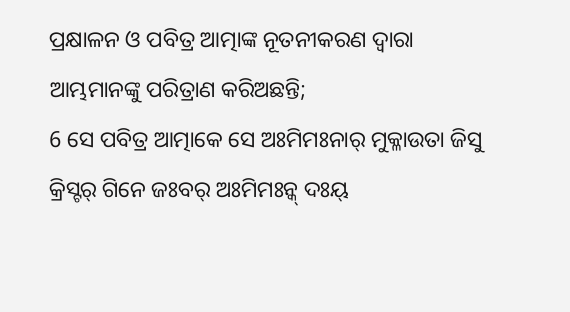ପ୍ରକ୍ଷାଳନ ଓ ପବିତ୍ର ଆତ୍ମାଙ୍କ ନୂତନୀକରଣ ଦ୍ୱାରା ଆମ୍ଭମାନଙ୍କୁ ପରିତ୍ରାଣ କରିଅଛନ୍ତି;
6 ସେ ପବିତ୍ର ଆତ୍ମାକେ ସେ ଅଃମିମଃନାର୍ ମୁକ୍ଳାଉତା ଜିସୁ କ୍ରିସ୍ଟର୍ ଗିନେ ଜଃବର୍ ଅଃମିମଃନ୍କ୍ ଦଃୟ୍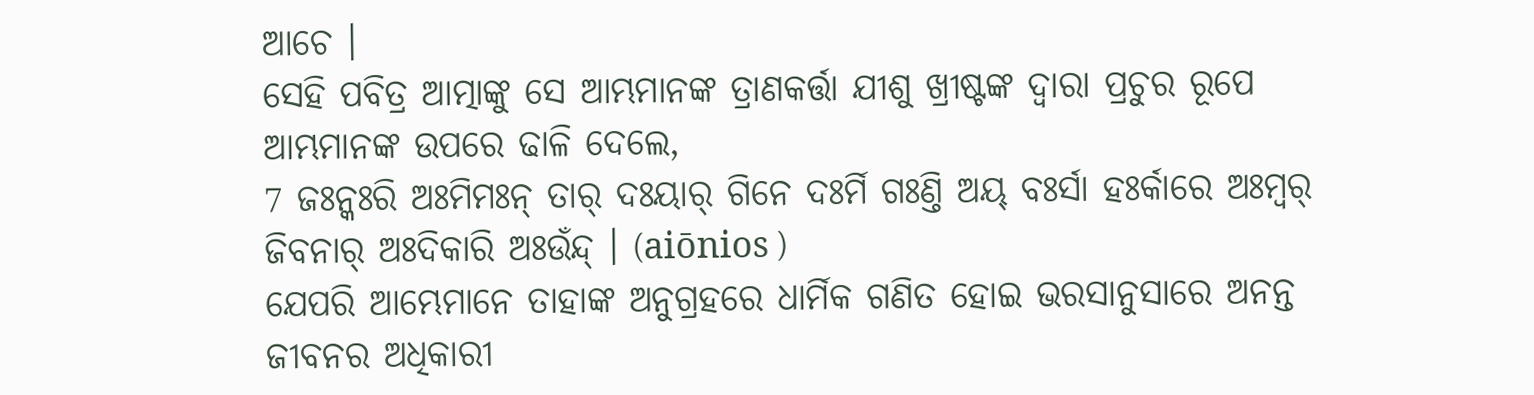ଆଚେ ।
ସେହି ପବିତ୍ର ଆତ୍ମାଙ୍କୁ ସେ ଆମ୍ଭମାନଙ୍କ ତ୍ରାଣକର୍ତ୍ତା ଯୀଶୁ ଖ୍ରୀଷ୍ଟଙ୍କ ଦ୍ୱାରା ପ୍ରଚୁର ରୂପେ ଆମ୍ଭମାନଙ୍କ ଉପରେ ଢାଳି ଦେଲେ,
7 ଜଃନ୍କଃରି ଅଃମିମଃନ୍ ତାର୍ ଦଃୟାର୍ ଗିନେ ଦଃର୍ମି ଗଃଣ୍ତି ଅୟ୍ ବଃର୍ସା ହଃର୍କାରେ ଅଃମ୍ବର୍ ଜିବନାର୍ ଅଃଦିକାରି ଅଃଉଁନ୍ଦ୍ । (aiōnios )
ଯେପରି ଆମ୍ଭେମାନେ ତାହାଙ୍କ ଅନୁଗ୍ରହରେ ଧାର୍ମିକ ଗଣିତ ହୋଇ ଭରସାନୁସାରେ ଅନନ୍ତ ଜୀବନର ଅଧିକାରୀ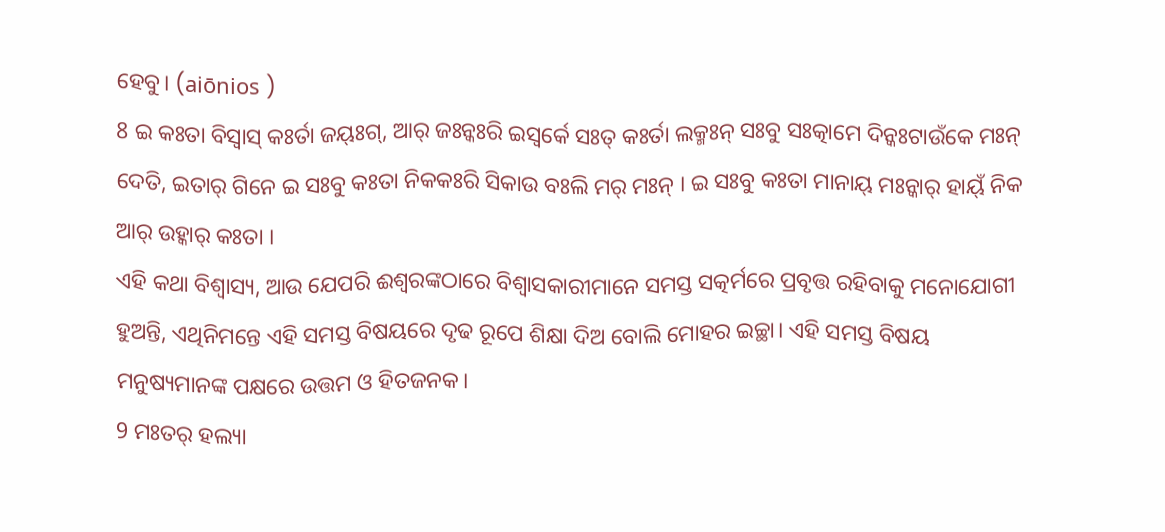ହେବୁ। (aiōnios )
8 ଇ କଃତା ବିସ୍ୱାସ୍ କଃର୍ତା ଜୟ୍ଃଗ୍, ଆର୍ ଜଃନ୍କଃରି ଇସ୍ୱର୍କେ ସଃତ୍ କଃର୍ତା ଲକ୍ମଃନ୍ ସଃବୁ ସଃତ୍କାମେ ଦିନ୍କଃଟାଉଁକେ ମଃନ୍ ଦେତି, ଇତାର୍ ଗିନେ ଇ ସଃବୁ କଃତା ନିକକଃରି ସିକାଉ ବଃଲି ମର୍ ମଃନ୍ । ଇ ସଃବୁ କଃତା ମାନାୟ୍ ମଃନ୍କାର୍ ହାୟ୍ଁ ନିକ ଆର୍ ଉହ୍କାର୍ କଃତା ।
ଏହି କଥା ବିଶ୍ୱାସ୍ୟ, ଆଉ ଯେପରି ଈଶ୍ବରଙ୍କଠାରେ ବିଶ୍ୱାସକାରୀମାନେ ସମସ୍ତ ସତ୍କର୍ମରେ ପ୍ରବୃତ୍ତ ରହିବାକୁ ମନୋଯୋଗୀ ହୁଅନ୍ତି, ଏଥିନିମନ୍ତେ ଏହି ସମସ୍ତ ବିଷୟରେ ଦୃଢ ରୂପେ ଶିକ୍ଷା ଦିଅ ବୋଲି ମୋହର ଇଚ୍ଛା। ଏହି ସମସ୍ତ ବିଷୟ ମନୁଷ୍ୟମାନଙ୍କ ପକ୍ଷରେ ଉତ୍ତମ ଓ ହିତଜନକ।
9 ମଃତର୍ ହଲ୍ୟା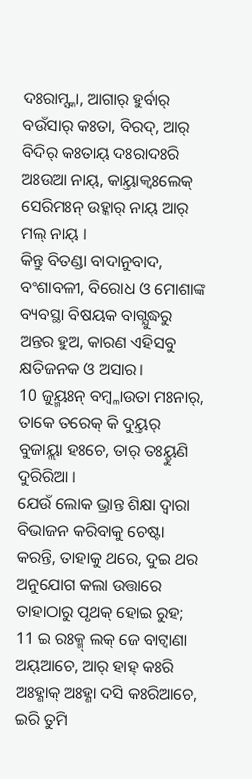ଦଃରାମ୍ସ୍କା, ଆଗାର୍ ହୁର୍ବାର୍ ବଉଁସାର୍ କଃତା, ବିରଦ୍, ଆର୍ ବିଦିର୍ କଃତାୟ୍ ଦଃରାଦଃରି ଅଃଉଆ ନାୟ୍, କାୟ୍ତାକ୍ବଃଲେକ୍ ସେରିମଃନ୍ ଉହ୍କାର୍ ନାୟ୍ ଆର୍ ମଲ୍ ନାୟ୍ ।
କିନ୍ତୁ ବିତଣ୍ଡା ବାଦାନୁବାଦ, ବଂଶାବଳୀ, ବିରୋଧ ଓ ମୋଶାଙ୍କ ବ୍ୟବସ୍ଥା ବିଷୟକ ବାଗ୍ଯୁଦ୍ଧରୁ ଅନ୍ତର ହୁଅ, କାରଣ ଏହିସବୁ କ୍ଷତିଜନକ ଓ ଅସାର।
10 ଜୁୟ୍ମଃନ୍ ବମ୍ବ୍ଳାଉତା ମଃନାର୍, ତାକେ ତରେକ୍ କି ଦୁୟ୍ତର୍ ବୁଜାୟ୍ଲା ହଃଚେ, ତାର୍ ତଃୟ୍ହୁଣି ଦୁରିରିଆ ।
ଯେଉଁ ଲୋକ ଭ୍ରାନ୍ତ ଶିକ୍ଷା ଦ୍ୱାରା ବିଭାଜନ କରିବାକୁ ଚେଷ୍ଟା କରନ୍ତି, ତାହାକୁ ଥରେ, ଦୁଇ ଥର ଅନୁଯୋଗ କଲା ଉତ୍ତାରେ ତାହାଠାରୁ ପୃଥକ୍ ହୋଇ ରୁହ;
11 ଇ ରଃକ୍ମ୍ ଲକ୍ ଜେ ବାଟ୍ବାଣା ଅୟ୍ଆଚେ, ଆର୍ ହାହ୍ କଃରି ଅଃହ୍ଣାକ୍ ଅଃହ୍ଣା ଦସି କଃରିଆଚେ, ଇରି ତୁମି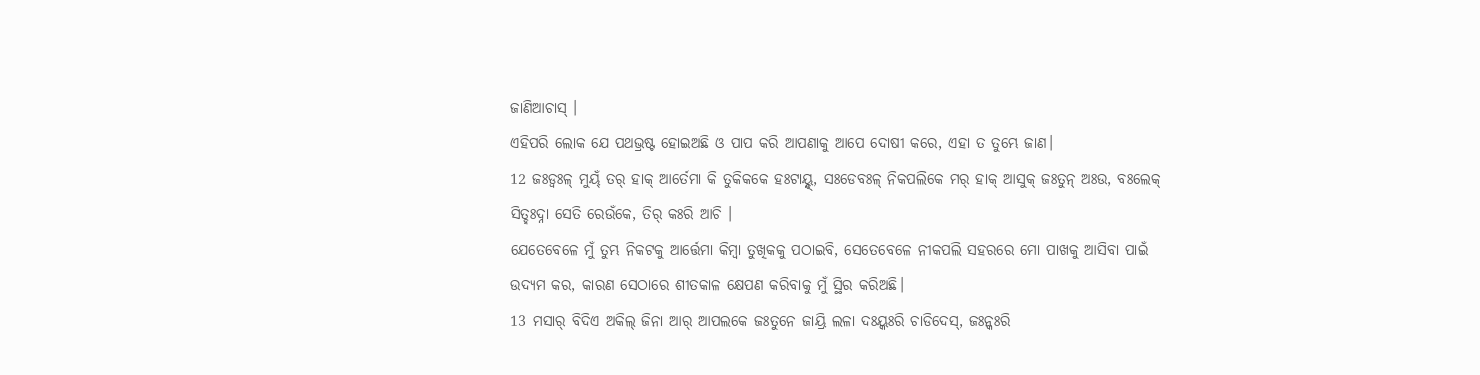ଜାଣିଆଚାସ୍ ।
ଏହିପରି ଲୋକ ଯେ ପଥଭ୍ରଷ୍ଟ ହୋଇଅଛି ଓ ପାପ କରି ଆପଣାକୁ ଆପେ ଦୋଷୀ କରେ, ଏହା ତ ତୁମ୍ଭେ ଜାଣ।
12 ଜଃଡ୍ବଃଳ୍ ମୁୟ୍ଁ ତର୍ ହାକ୍ ଆର୍ତେମା କି ତୁକିକକେ ହଃଟାୟ୍ନ୍ଦ୍, ସଃଡେବଃଳ୍ ନିକପଲିକେ ମର୍ ହାକ୍ ଆସୁକ୍ ଜଃତୁନ୍ ଅଃଉ, ବଃଲେକ୍ ସିତ୍ହଃଦ୍ନା ସେତି ରେଉଁକେ, ତିର୍ କଃରି ଆଚି ।
ଯେତେବେଳେ ମୁଁ ତୁମ୍ଭ ନିକଟକୁ ଆର୍ତ୍ତେମା କିମ୍ବା ତୁଖିକକୁ ପଠାଇବି, ସେତେବେଳେ ନୀକପଲି ସହରରେ ମୋ ପାଖକୁ ଆସିବା ପାଇଁ ଉଦ୍ୟମ କର, କାରଣ ସେଠାରେ ଶୀତକାଳ କ୍ଷେପଣ କରିବାକୁ ମୁଁ ସ୍ଥିର କରିଅଛି।
13 ମସାର୍ ବିଦିଏ ଅକିଲ୍ ଜିନା ଆର୍ ଆପଲକେ ଜଃତୁନେ ଜାୟ୍ରି ଲଳା ଦଃୟ୍କଃରି ଚାଡିଦେସ୍, ଜଃନ୍କଃରି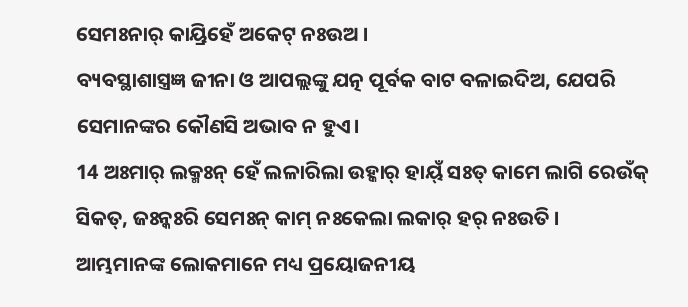ସେମଃନାର୍ କାୟ୍ରିହେଁ ଅକେଟ୍ ନଃଉଅ ।
ବ୍ୟବସ୍ଥାଶାସ୍ତ୍ରଜ୍ଞ ଜୀନା ଓ ଆପଲ୍ଲଙ୍କୁ ଯତ୍ନ ପୂର୍ବକ ବାଟ ବଳାଇଦିଅ, ଯେପରି ସେମାନଙ୍କର କୌଣସି ଅଭାବ ନ ହୁଏ।
14 ଅଃମାର୍ ଲକ୍ମଃନ୍ ହେଁ ଲଳାରିଲା ଉହ୍କାର୍ ହାୟ୍ଁ ସଃତ୍ କାମେ ଲାଗି ରେଉଁକ୍ ସିକତ୍, ଜଃନ୍କଃରି ସେମଃନ୍ କାମ୍ ନଃକେଲା ଲକାର୍ ହର୍ ନଃଉତି ।
ଆମ୍ଭମାନଙ୍କ ଲୋକମାନେ ମଧ୍ୟ ପ୍ରୟୋଜନୀୟ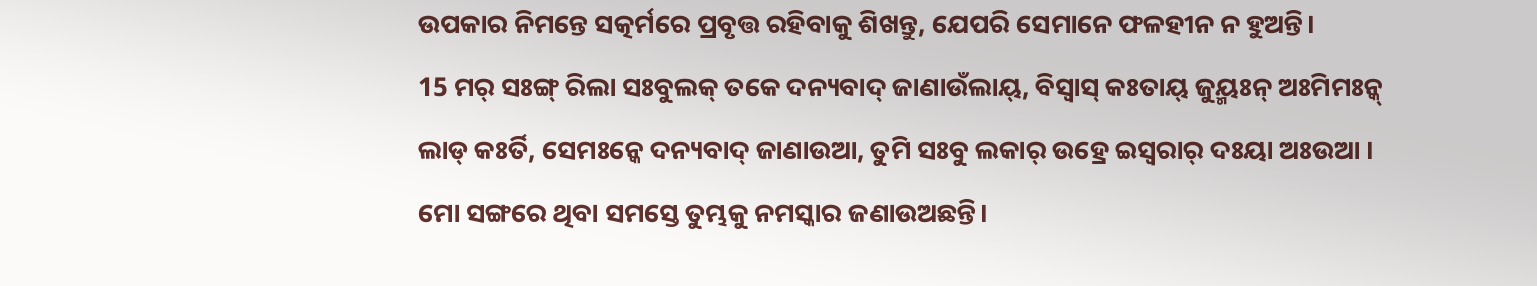ଉପକାର ନିମନ୍ତେ ସତ୍କର୍ମରେ ପ୍ରବୃତ୍ତ ରହିବାକୁ ଶିଖନ୍ତୁ, ଯେପରି ସେମାନେ ଫଳହୀନ ନ ହୁଅନ୍ତି।
15 ମର୍ ସଃଙ୍ଗ୍ ରିଲା ସଃବୁଲକ୍ ତକେ ଦନ୍ୟବାଦ୍ ଜାଣାଉଁଲାୟ୍, ବିସ୍ୱାସ୍ କଃତାୟ୍ ଜୁୟ୍ମଃନ୍ ଅଃମିମଃନ୍କ୍ ଲାଡ୍ କଃର୍ତି, ସେମଃନ୍କେ ଦନ୍ୟବାଦ୍ ଜାଣାଉଆ, ତୁମି ସଃବୁ ଲକାର୍ ଉହ୍ରେ ଇସ୍ୱରାର୍ ଦଃୟା ଅଃଉଆ ।
ମୋ ସଙ୍ଗରେ ଥିବା ସମସ୍ତେ ତୁମ୍ଭକୁ ନମସ୍କାର ଜଣାଉଅଛନ୍ତି।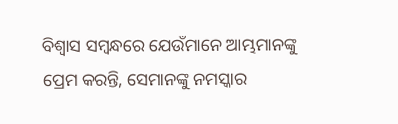ବିଶ୍ୱାସ ସମ୍ବନ୍ଧରେ ଯେଉଁମାନେ ଆମ୍ଭମାନଙ୍କୁ ପ୍ରେମ କରନ୍ତି, ସେମାନଙ୍କୁ ନମସ୍କାର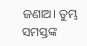ଜଣାଅ। ତୁମ୍ଭ ସମସ୍ତଙ୍କ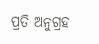ପ୍ରତି ଅନୁଗ୍ରହ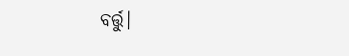ବର୍ତ୍ତୁ।